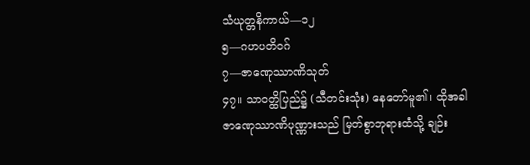သံယုတ္တနိကာယ်—၁၂
၅—ဂဟပတိဝဂ်
၇—ဇာဏေုဿာဏိသုတ်
၄၇။ သာဝတ္ထိပြည်၌ (သီတင်းသုံး) နေတော်မူ၏၊ ထိုအခါ ဇာဏေုဿာဏိပုဏ္ဏားသည် မြတ်စွာဘုရားထံသို့ ချဉ်း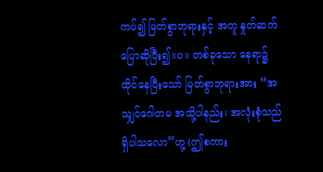ကပ်၍ မြတ်စွာဘုရားနှင့် အတူ နှုတ်ဆက် ပြောဆိုပြီး၍။ပ။ တစ်ခုသော နေရာ၌ ထိုင်နေပြီးသော် မြတ်စွာဘုရားအား “အသျှင်ဂေါတမ အသို့ပါနည်း၊ အလုံးစုံသည် ရှိပါသလော”ဟု့ (ဤစကား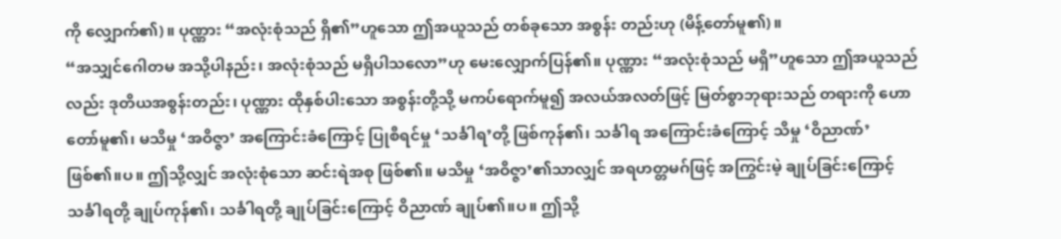ကို လျှောက်၏)။ ပုဏ္ဏား “အလုံးစုံသည် ရှိ၏”ဟူသော ဤအယူသည် တစ်ခုသော အစွန်း တည်းဟု (မိန့်တော်မူ၏)။
“အသျှင်ဂေါတမ အသို့ပါနည်း၊ အလုံးစုံသည် မရှိပါသလော”ဟု မေးလျှောက်ပြန်၏။ ပုဏ္ဏား “အလုံးစုံသည် မရှိ”ဟူသော ဤအယူသည်လည်း ဒုတိယအစွန်းတည်း၊ ပုဏ္ဏား ထိုနှစ်ပါးသော အစွန်းတို့သို့ မကပ်ရောက်မူ၍ အလယ်အလတ်ဖြင့် မြတ်စွာဘုရားသည် တရားကို ဟောတော်မူ၏၊ မသိမှု ‘အဝိဇ္ဇာ’ အကြောင်းခံကြောင့် ပြုစီရင်မှု ‘သင်္ခါရ’တို့ ဖြစ်ကုန်၏၊ သင်္ခါရ အကြောင်းခံကြောင့် သိမှု ‘ဝိညာဏ်’ ဖြစ်၏။ပ။ ဤသို့လျှင် အလုံးစုံသော ဆင်းရဲအစု ဖြစ်၏။ မသိမှု ‘အဝိဇ္ဇာ’၏သာလျှင် အရဟတ္တမဂ်ဖြင့် အကြွင်းမဲ့ ချုပ်ခြင်းကြောင့် သင်္ခါရတို့ ချုပ်ကုန်၏၊ သင်္ခါရတို့ ချုပ်ခြင်းကြောင့် ဝိညာဏ် ချုပ်၏။ပ။ ဤသို့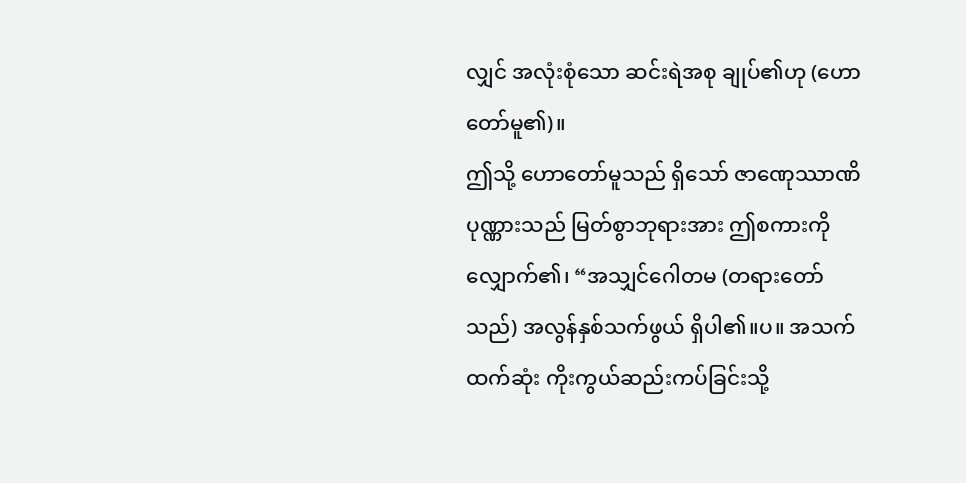လျှင် အလုံးစုံသော ဆင်းရဲအစု ချုပ်၏ဟု (ဟောတော်မူ၏)။
ဤသို့ ဟောတော်မူသည် ရှိသော် ဇာဏေုဿာဏိပုဏ္ဏားသည် မြတ်စွာဘုရားအား ဤစကားကို လျှောက်၏၊ “အသျှင်ဂေါတမ (တရားတော်သည်) အလွန်နှစ်သက်ဖွယ် ရှိပါ၏။ပ။ အသက်ထက်ဆုံး ကိုးကွယ်ဆည်းကပ်ခြင်းသို့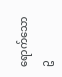ရောက်သော ဥ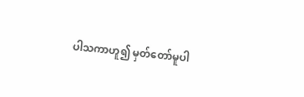ပါသကာဟူ၍ မှတ်တော်မူပါ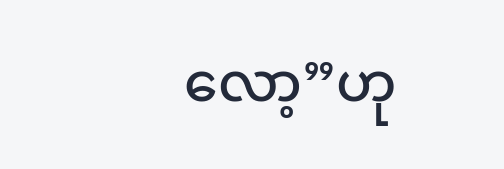လော့”ဟု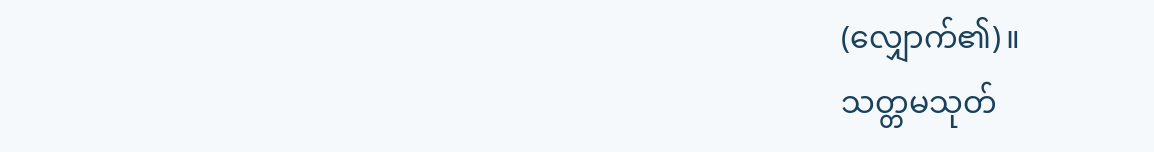(လျှောက်၏)။
သတ္တမသုတ်